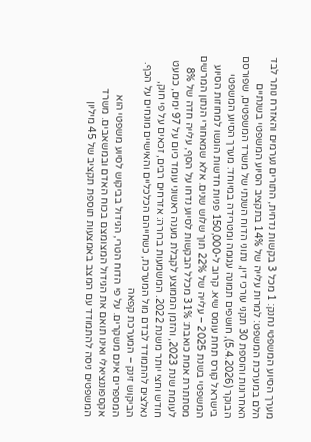מערך הסיוע המשפטי נחנק: 1 מכל 3 בקשות נדחית, התורים נערמים והאזרח נותר לבד
הלם במערכת המשפט: למרות עלייה של 14% בתקציב הסיוע המשפטי בשנתיים האחרונות והוספת 30 תקני עורכי דין, נתוני הדוח השנתי של משרד המשפטים, שפורסם הבוקר (5.4.2026), חושפים תמונה עגומה ומטרידה במיוחד: מערך הסיוע המשפטי בישראל קורס תחת עומס שיא. קרוב ל-150,000 פניות חדשות הוגשו למחוזות הסיוע המשפטי בשנת 2025 – עלייה של 22% תוך שלוש שנים. אלא שמאחורי הנתון המרשים מסתתרת אמת כואבת: 31% מכלל הבקשות לסיוע נדחו על הסף, עלייה חדה של 8% לעומת שנת 2023, והזמן הממוצע לקבלת מענה ראשוני עומד כיום על 97 ימים, כמעט חודש וחצי יותר משנת 2022. המשמעות ברורה: אזרחים רבים, זכאים על פי חוק, נאלצים להתמודד לבדם מול המערכת, כשחייהם הכלכליים והאישיים מונחים על הכף.
הביקוש זינק – המערכת קפאה
המספרים אינם משקרים. על פי הדוח הטרי, הגידול בביקוש לסיוע משפטי הוא אקספוננציאלי ואינו תואם את הגידול המצומצם בכוח האדם ובמשאבים. משרד המשפטים ניסה להתמודד עם המצב באמצעות תוספת תקציב של 45 מיליון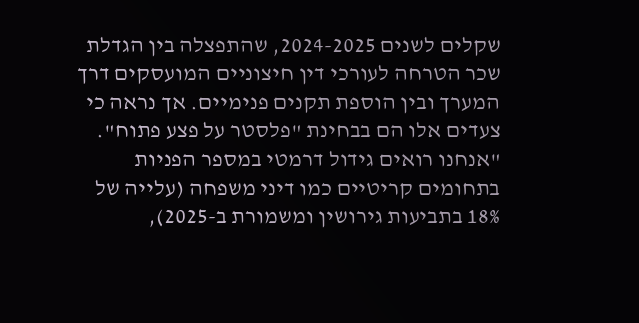שקלים לשנים 2024-2025, שהתפצלה בין הגדלת שכר הטרחה לעורכי דין חיצוניים המועסקים דרך המערך ובין הוספת תקנים פנימיים. אך נראה כי צעדים אלו הם בבחינת "פלסטר על פצע פתוח". "אנחנו רואים גידול דרמטי במספר הפניות בתחומים קריטיים כמו דיני משפחה (עלייה של 18% בתביעות גירושין ומשמורת ב-2025),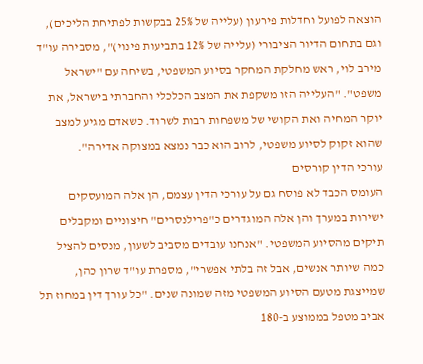הוצאה לפועל וחדלות פירעון (עלייה של 25% בבקשות לפתיחת הליכים), וגם בתחום הדיור הציבורי (עלייה של 12% בתביעות פינוי)", מסבירה עו"ד מירב לוי, ראש מחלקת המחקר בסיוע המשפטי, בשיחה עם "ישראל משפט". "העלייה הזו משקפת את המצב הכלכלי והחברתי בישראל, את יוקר המחיה ואת הקושי של משפחות רבות לשרוד. כשאדם מגיע למצב שהוא זקוק לסיוע משפטי, לרוב הוא כבר נמצא במצוקה אדירה".
עורכי הדין קורסים
העומס הכבד לא פוסח גם על עורכי הדין עצמם, הן אלה המועסקים ישירות במערך והן אלה המוגדרים כ"פרילנסרים" חיצוניים ומקבלים תיקים מהסיוע המשפטי. "אנחנו עובדים מסביב לשעון, מנסים להציל כמה שיותר אנשים, אבל זה בלתי אפשרי", מספרת עו"ד שרון כהן, שמייצגת מטעם הסיוע המשפטי מזה שמונה שנים. "כל עורך דין במחוז תל אביב מטפל בממוצע ב-180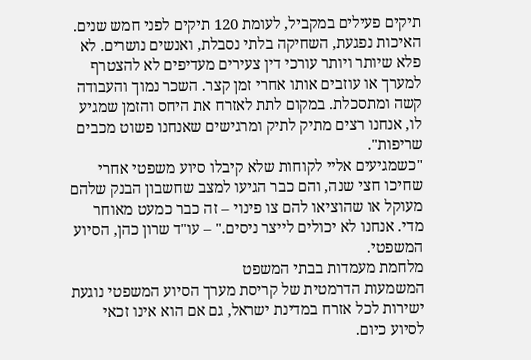תיקים פעילים במקביל, לעומת 120 תיקים לפני חמש שנים. האיכות נפגעת, השחיקה בלתי נסבלת, ואנשים נושרים. לא פלא שיותר ויותר עורכי דין צעירים מעדיפים לא להצטרף למערך או עוזבים אותו אחרי זמן קצר. השכר נמוך והעבודה קשה ומתסכלת. במקום לתת לאזרח את היחס והזמן שמגיע לו, אנחנו רצים מתיק לתיק ומרגישים שאנחנו פשוט מכבים שריפות".
"כשמגיעים אליי לקוחות שלא קיבלו סיוע משפטי אחרי שחיכו חצי שנה, והם כבר הגיעו למצב שחשבון הבנק שלהם מעוקל או שהוציאו להם צו פינוי – זה כבר כמעט מאוחר מדי. אנחנו לא יכולים לייצר ניסים." – עו"ד שרון כהן, הסיוע המשפטי.
מלחמת מעמדות בבתי המשפט
המשמעות הדרמטית של קריסת מערך הסיוע המשפטי נוגעת ישירות לכל אזרח במדינת ישראל, גם אם הוא אינו זכאי לסיוע כיום.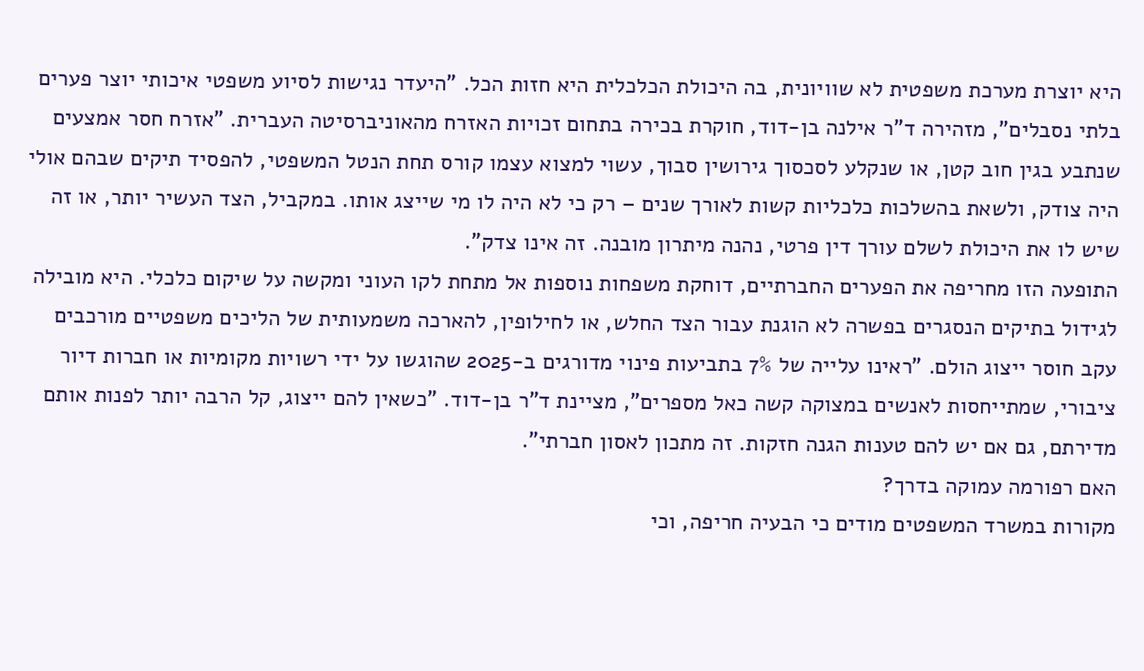היא יוצרת מערכת משפטית לא שוויונית, בה היכולת הכלכלית היא חזות הכל. "היעדר נגישות לסיוע משפטי איכותי יוצר פערים בלתי נסבלים", מזהירה ד"ר אילנה בן-דוד, חוקרת בכירה בתחום זכויות האזרח מהאוניברסיטה העברית. "אזרח חסר אמצעים שנתבע בגין חוב קטן, או שנקלע לסכסוך גירושין סבוך, עשוי למצוא עצמו קורס תחת הנטל המשפטי, להפסיד תיקים שבהם אולי היה צודק, ולשאת בהשלכות כלכליות קשות לאורך שנים – רק כי לא היה לו מי שייצג אותו. במקביל, הצד העשיר יותר, או זה שיש לו את היכולת לשלם עורך דין פרטי, נהנה מיתרון מובנה. זה אינו צדק".
התופעה הזו מחריפה את הפערים החברתיים, דוחקת משפחות נוספות אל מתחת לקו העוני ומקשה על שיקום כלכלי. היא מובילה לגידול בתיקים הנסגרים בפשרה לא הוגנת עבור הצד החלש, או לחילופין, להארכה משמעותית של הליכים משפטיים מורכבים עקב חוסר ייצוג הולם. "ראינו עלייה של 7% בתביעות פינוי מדורגים ב-2025 שהוגשו על ידי רשויות מקומיות או חברות דיור ציבורי, שמתייחסות לאנשים במצוקה קשה כאל מספרים", מציינת ד"ר בן-דוד. "כשאין להם ייצוג, קל הרבה יותר לפנות אותם מדירתם, גם אם יש להם טענות הגנה חזקות. זה מתכון לאסון חברתי".
האם רפורמה עמוקה בדרך?
מקורות במשרד המשפטים מודים כי הבעיה חריפה, וכי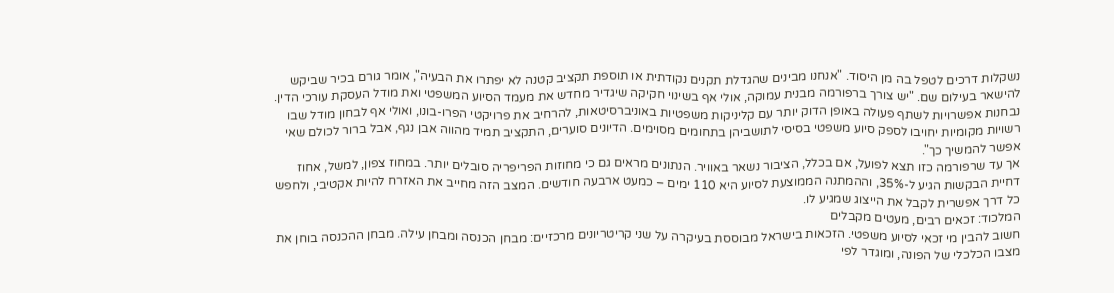נשקלות דרכים לטפל בה מן היסוד. "אנחנו מבינים שהגדלת תקנים נקודתית או תוספת תקציב קטנה לא יפתרו את הבעיה", אומר גורם בכיר שביקש להישאר בעילום שם. "יש צורך ברפורמה מבנית עמוקה, אולי אף בשינוי חקיקה שיגדיר מחדש את מעמד הסיוע המשפטי ואת מודל העסקת עורכי הדין. נבחנות אפשרויות לשתף פעולה באופן הדוק יותר עם קליניקות משפטיות באוניברסיטאות, להרחיב את פרויקטי הפרו-בונו, ואולי אף לבחון מודל שבו רשויות מקומיות יחויבו לספק סיוע משפטי בסיסי לתושביהן בתחומים מסוימים. הדיונים סוערים, התקציב תמיד מהווה אבן נגף, אבל ברור לכולם שאי אפשר להמשיך כך".
אך עד שרפורמה כזו תצא לפועל, אם בכלל, הציבור נשאר באוויר. הנתונים מראים גם כי מחוזות הפריפריה סובלים יותר. במחוז צפון, למשל, אחוז דחיית הבקשות הגיע ל-35%, וההמתנה הממוצעת לסיוע היא 110 ימים – כמעט ארבעה חודשים. המצב הזה מחייב את האזרח להיות אקטיבי, ולחפש כל דרך אפשרית לקבל את הייצוג שמגיע לו.
המלכוד: זכאים רבים, מעטים מקבלים
חשוב להבין מי זכאי לסיוע משפטי. הזכאות בישראל מבוססת בעיקרה על שני קריטריונים מרכזיים: מבחן הכנסה ומבחן עילה. מבחן ההכנסה בוחן את מצבו הכלכלי של הפונה, ומוגדר לפי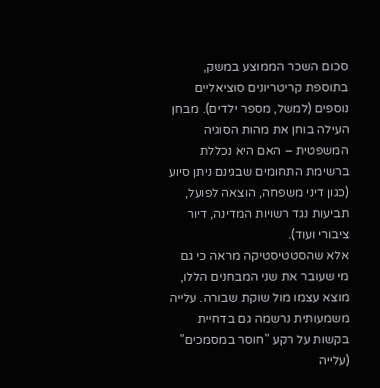סכום השכר הממוצע במשק, בתוספת קריטריונים סוציאליים נוספים (למשל, מספר ילדים). מבחן העילה בוחן את מהות הסוגיה המשפטית – האם היא נכללת ברשימת התחומים שבגינם ניתן סיוע (כגון דיני משפחה, הוצאה לפועל, תביעות נגד רשויות המדינה, דיור ציבורי ועוד).
אלא שהסטטיסטיקה מראה כי גם מי שעובר את שני המבחנים הללו, מוצא עצמו מול שוקת שבורה. עלייה משמעותית נרשמה גם בדחיית בקשות על רקע "חוסר במסמכים" (עלייה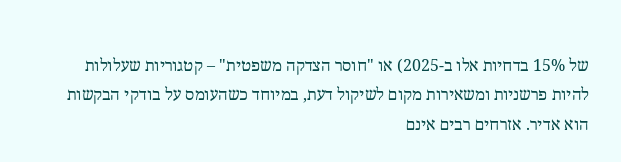של 15% בדחיות אלו ב-2025) או "חוסר הצדקה משפטית" – קטגוריות שעלולות להיות פרשניות ומשאירות מקום לשיקול דעת, במיוחד כשהעומס על בודקי הבקשות הוא אדיר. אזרחים רבים אינם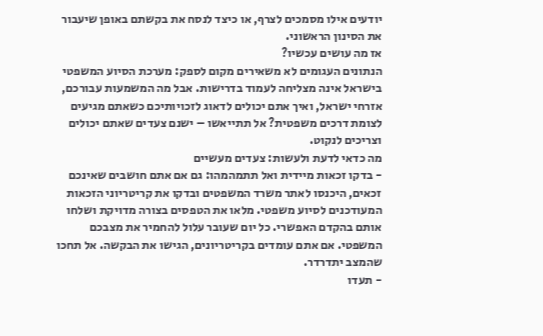יודעים אילו מסמכים לצרף, או כיצד לנסח את בקשתם באופן שיעבור את הסינון הראשוני.
אז מה עושים עכשיו?
הנתונים העגומים לא משאירים מקום לספק: מערכת הסיוע המשפטי בישראל אינה מצליחה לעמוד בדרישות. אבל מה המשמעות עבורכם, אזרחי ישראל, ואיך אתם יכולים לדאוג לזכויותיכם כשאתם מגיעים לצומת דרכים משפטית? אל תתייאשו – ישנם צעדים שאתם יכולים וצריכים לנקוט.
מה כדאי לדעת ולעשות: צעדים מעשיים
- בדקו זכאות מיידית ואל תתמהמהו: גם אם אתם חושבים שאינכם זכאים, היכנסו לאתר משרד המשפטים ובדקו את קריטריוני הזכאות המעודכנים לסיוע משפטי. מלאו את הטפסים בצורה מדויקת ושלחו אותם בהקדם האפשרי. כל יום שעובר עלול להחמיר את מצבכם המשפטי. אם אתם עומדים בקריטריונים, הגישו את הבקשה. אל תחכו שהמצב יתדרדר.
- תעדו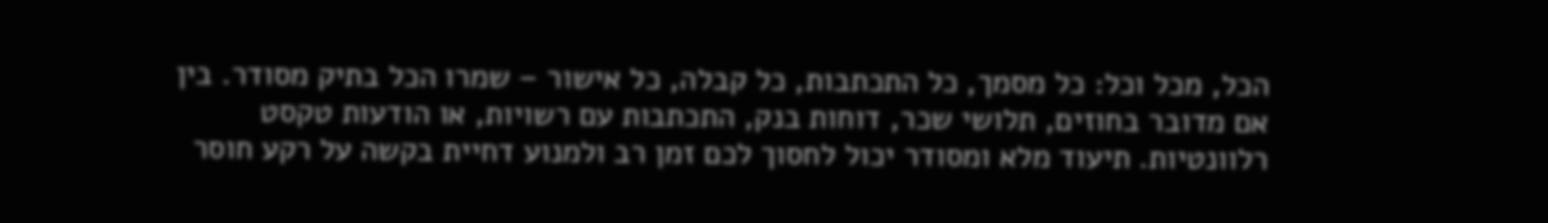הכל, מכל וכל: כל מסמך, כל התכתבות, כל קבלה, כל אישור – שמרו הכל בתיק מסודר. בין אם מדובר בחוזים, תלושי שכר, דוחות בנק, התכתבות עם רשויות, או הודעות טקסט רלוונטיות. תיעוד מלא ומסודר יכול לחסוך לכם זמן רב ולמנוע דחיית בקשה על רקע חוסר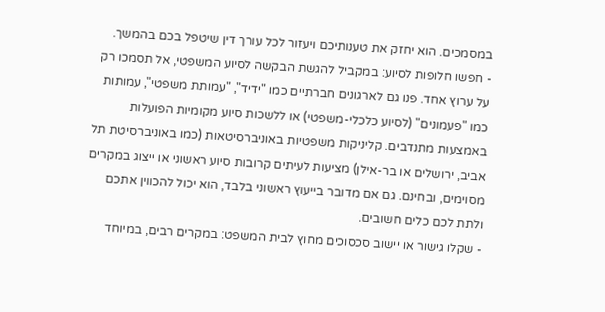במסמכים. הוא יחזק את טענותיכם ויעזור לכל עורך דין שיטפל בכם בהמשך.
- חפשו חלופות לסיוע: במקביל להגשת הבקשה לסיוע המשפטי, אל תסמכו רק על ערוץ אחד. פנו גם לארגונים חברתיים כמו "ידיד", "עמותת משפטי", עמותות כמו "פעמונים" (לסיוע כלכלי-משפטי) או ללשכות סיוע מקומיות הפועלות באמצעות מתנדבים. קליניקות משפטיות באוניברסיטאות (כמו באוניברסיטת תל אביב, ירושלים או בר-אילן) מציעות לעיתים קרובות סיוע ראשוני או ייצוג במקרים מסוימים, ובחינם. גם אם מדובר בייעוץ ראשוני בלבד, הוא יכול להכווין אתכם ולתת לכם כלים חשובים.
- שקלו גישור או יישוב סכסוכים מחוץ לבית המשפט: במקרים רבים, במיוחד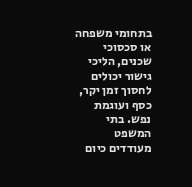בתחומי משפחה או סכסוכי שכנים, הליכי גישור יכולים לחסוך זמן יקר, כסף ועוגמת נפש. בתי המשפט מעודדים כיום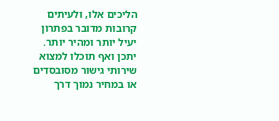הליכים אלו, ולעיתים קרובות מדובר בפתרון יעיל יותר ומהיר יותר. יתכן ואף תוכלו למצוא שירותי גישור מסובסדים או במחיר נמוך דרך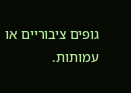גופים ציבוריים או עמותות.